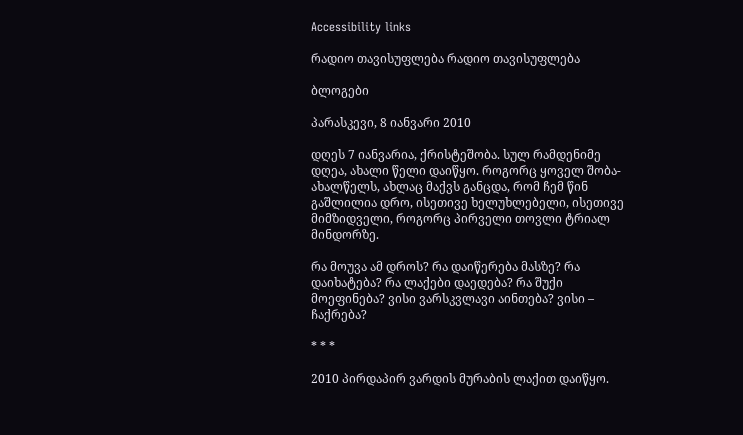Accessibility links

რადიო თავისუფლება რადიო თავისუფლება

ბლოგები

პარასკევი, 8 იანვარი 2010

დღეს 7 იანვარია, ქრისტეშობა. სულ რამდენიმე დღეა, ახალი წელი დაიწყო. როგორც ყოველ შობა-ახალწელს, ახლაც მაქვს განცდა, რომ ჩემ წინ გაშლილია დრო, ისეთივე ხელუხლებელი, ისეთივე მიმზიდველი, როგორც პირველი თოვლი ტრიალ მინდორზე.

რა მოუვა ამ დროს? რა დაიწერება მასზე? რა დაიხატება? რა ლაქები დაედება? რა შუქი მოეფინება? ვისი ვარსკვლავი აინთება? ვისი – ჩაქრება?

* * *

2010 პირდაპირ ვარდის მურაბის ლაქით დაიწყო.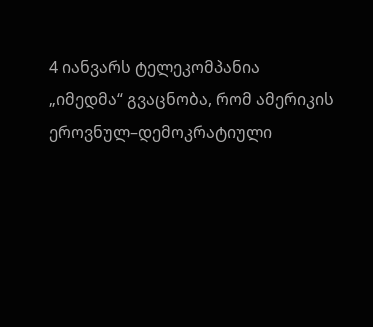4 იანვარს ტელეკომპანია „იმედმა“ გვაცნობა, რომ ამერიკის ეროვნულ–დემოკრატიული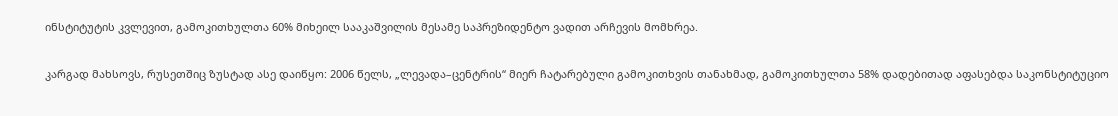ინსტიტუტის კვლევით, გამოკითხულთა 60% მიხეილ სააკაშვილის მესამე საპრეზიდენტო ვადით არჩევის მომხრეა.

კარგად მახსოვს, რუსეთშიც ზუსტად ასე დაიწყო: 2006 წელს, „ლევადა–ცენტრის“ მიერ ჩატარებული გამოკითხვის თანახმად, გამოკითხულთა 58% დადებითად აფასებდა საკონსტიტუციო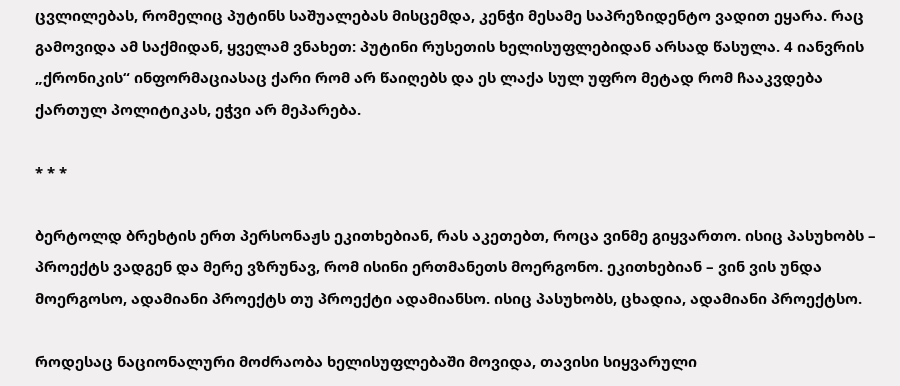ცვლილებას, რომელიც პუტინს საშუალებას მისცემდა, კენჭი მესამე საპრეზიდენტო ვადით ეყარა. რაც გამოვიდა ამ საქმიდან, ყველამ ვნახეთ: პუტინი რუსეთის ხელისუფლებიდან არსად წასულა. 4 იანვრის „ქრონიკის“ ინფორმაციასაც ქარი რომ არ წაიღებს და ეს ლაქა სულ უფრო მეტად რომ ჩააკვდება ქართულ პოლიტიკას, ეჭვი არ მეპარება.

* * *

ბერტოლდ ბრეხტის ერთ პერსონაჟს ეკითხებიან, რას აკეთებთ, როცა ვინმე გიყვართო. ისიც პასუხობს – პროექტს ვადგენ და მერე ვზრუნავ, რომ ისინი ერთმანეთს მოერგონო. ეკითხებიან – ვინ ვის უნდა მოერგოსო, ადამიანი პროექტს თუ პროექტი ადამიანსო. ისიც პასუხობს, ცხადია, ადამიანი პროექტსო.

როდესაც ნაციონალური მოძრაობა ხელისუფლებაში მოვიდა, თავისი სიყვარული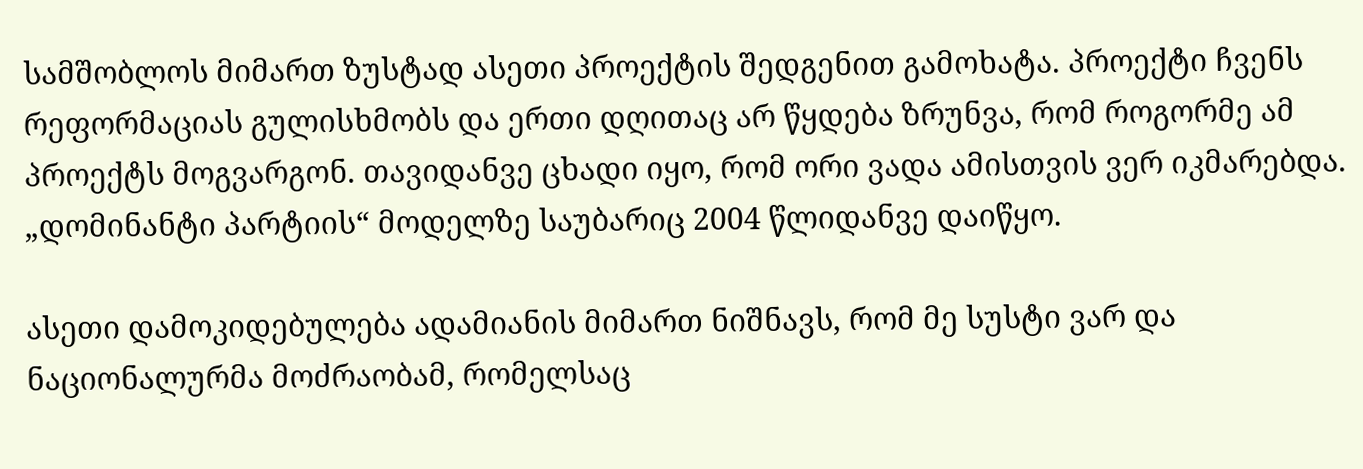სამშობლოს მიმართ ზუსტად ასეთი პროექტის შედგენით გამოხატა. პროექტი ჩვენს რეფორმაციას გულისხმობს და ერთი დღითაც არ წყდება ზრუნვა, რომ როგორმე ამ პროექტს მოგვარგონ. თავიდანვე ცხადი იყო, რომ ორი ვადა ამისთვის ვერ იკმარებდა. „დომინანტი პარტიის“ მოდელზე საუბარიც 2004 წლიდანვე დაიწყო.

ასეთი დამოკიდებულება ადამიანის მიმართ ნიშნავს, რომ მე სუსტი ვარ და ნაციონალურმა მოძრაობამ, რომელსაც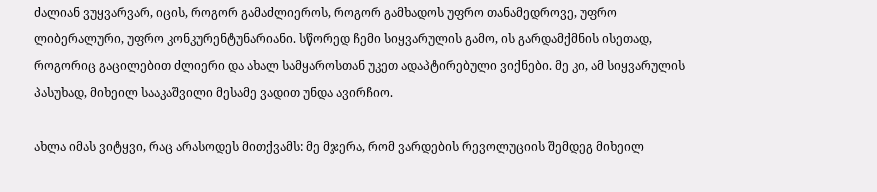ძალიან ვუყვარვარ, იცის, როგორ გამაძლიეროს, როგორ გამხადოს უფრო თანამედროვე, უფრო ლიბერალური, უფრო კონკურენტუნარიანი. სწორედ ჩემი სიყვარულის გამო, ის გარდამქმნის ისეთად, როგორიც გაცილებით ძლიერი და ახალ სამყაროსთან უკეთ ადაპტირებული ვიქნები. მე კი, ამ სიყვარულის პასუხად, მიხეილ სააკაშვილი მესამე ვადით უნდა ავირჩიო.

ახლა იმას ვიტყვი, რაც არასოდეს მითქვამს: მე მჯერა, რომ ვარდების რევოლუციის შემდეგ მიხეილ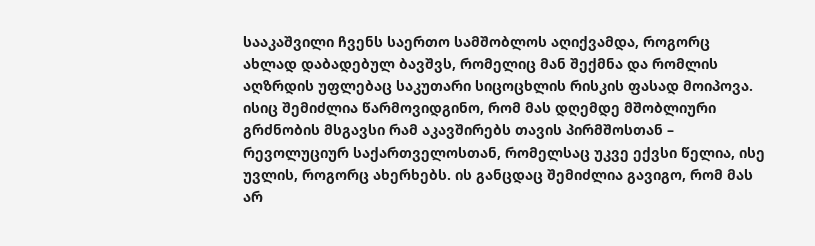სააკაშვილი ჩვენს საერთო სამშობლოს აღიქვამდა, როგორც ახლად დაბადებულ ბავშვს, რომელიც მან შექმნა და რომლის აღზრდის უფლებაც საკუთარი სიცოცხლის რისკის ფასად მოიპოვა. ისიც შემიძლია წარმოვიდგინო, რომ მას დღემდე მშობლიური გრძნობის მსგავსი რამ აკავშირებს თავის პირმშოსთან – რევოლუციურ საქართველოსთან, რომელსაც უკვე ექვსი წელია, ისე უვლის, როგორც ახერხებს. ის განცდაც შემიძლია გავიგო, რომ მას არ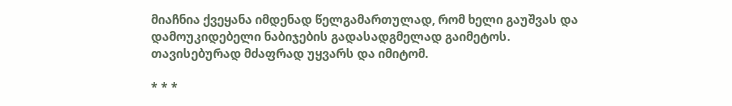მიაჩნია ქვეყანა იმდენად წელგამართულად, რომ ხელი გაუშვას და დამოუკიდებელი ნაბიჯების გადასადგმელად გაიმეტოს. თავისებურად მძაფრად უყვარს და იმიტომ.

* * *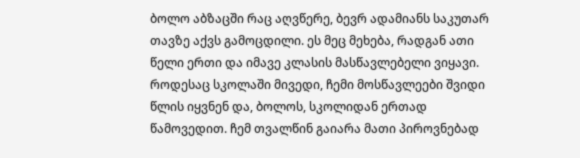ბოლო აბზაცში რაც აღვწერე, ბევრ ადამიანს საკუთარ თავზე აქვს გამოცდილი. ეს მეც მეხება, რადგან ათი წელი ერთი და იმავე კლასის მასწავლებელი ვიყავი. როდესაც სკოლაში მივედი, ჩემი მოსწავლეები შვიდი წლის იყვნენ და, ბოლოს, სკოლიდან ერთად წამოვედით. ჩემ თვალწინ გაიარა მათი პიროვნებად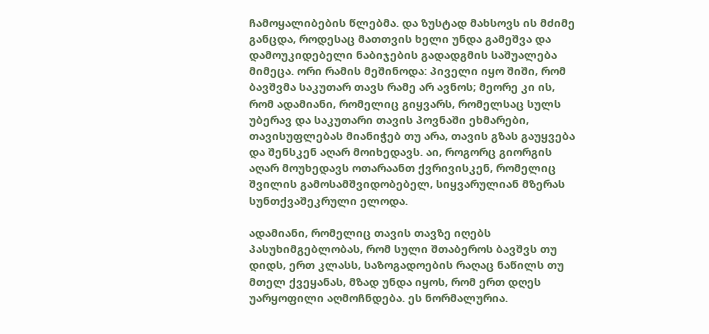ჩამოყალიბების წლებმა. და ზუსტად მახსოვს ის მძიმე განცდა, როდესაც მათთვის ხელი უნდა გამეშვა და დამოუკიდებელი ნაბიჯების გადადგმის საშუალება მიმეცა. ორი რამის მეშინოდა: პიველი იყო შიში, რომ ბავშვმა საკუთარ თავს რამე არ ავნოს; მეორე კი ის, რომ ადამიანი, რომელიც გიყვარს, რომელსაც სულს უბერავ და საკუთარი თავის პოვნაში ეხმარები, თავისუფლებას მიანიჭებ თუ არა, თავის გზას გაუყვება და შენსკენ აღარ მოიხედავს. აი, როგორც გიორგის აღარ მოუხედავს ოთარაანთ ქვრივისკენ, რომელიც შვილის გამოსამშვიდობებელ, სიყვარულიან მზერას სუნთქვაშეკრული ელოდა.

ადამიანი, რომელიც თავის თავზე იღებს პასუხიმგებლობას, რომ სული შთაბეროს ბავშვს თუ დიდს, ერთ კლასს, საზოგადოების რაღაც ნაწილს თუ მთელ ქვეყანას, მზად უნდა იყოს, რომ ერთ დღეს უარყოფილი აღმოჩნდება. ეს ნორმალურია.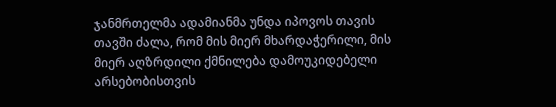ჯანმრთელმა ადამიანმა უნდა იპოვოს თავის თავში ძალა, რომ მის მიერ მხარდაჭერილი, მის მიერ აღზრდილი ქმნილება დამოუკიდებელი არსებობისთვის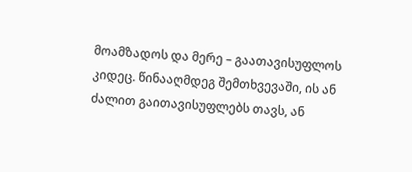მოამზადოს და მერე – გაათავისუფლოს კიდეც. წინააღმდეგ შემთხვევაში, ის ან ძალით გაითავისუფლებს თავს, ან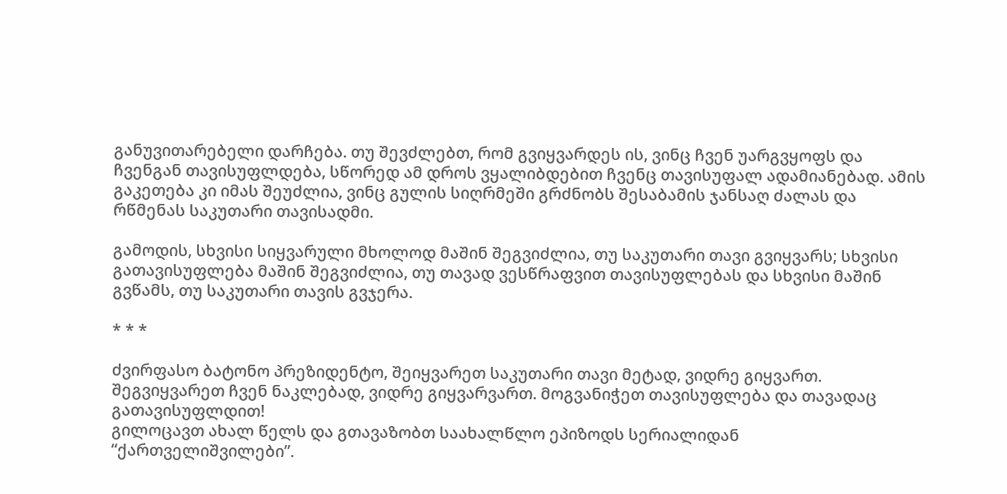განუვითარებელი დარჩება. თუ შევძლებთ, რომ გვიყვარდეს ის, ვინც ჩვენ უარგვყოფს და ჩვენგან თავისუფლდება, სწორედ ამ დროს ვყალიბდებით ჩვენც თავისუფალ ადამიანებად. ამის გაკეთება კი იმას შეუძლია, ვინც გულის სიღრმეში გრძნობს შესაბამის ჯანსაღ ძალას და რწმენას საკუთარი თავისადმი.

გამოდის, სხვისი სიყვარული მხოლოდ მაშინ შეგვიძლია, თუ საკუთარი თავი გვიყვარს; სხვისი გათავისუფლება მაშინ შეგვიძლია, თუ თავად ვესწრაფვით თავისუფლებას და სხვისი მაშინ გვწამს, თუ საკუთარი თავის გვჯერა.

* * *

ძვირფასო ბატონო პრეზიდენტო, შეიყვარეთ საკუთარი თავი მეტად, ვიდრე გიყვართ. შეგვიყვარეთ ჩვენ ნაკლებად, ვიდრე გიყვარვართ. მოგვანიჭეთ თავისუფლება და თავადაც გათავისუფლდით!
გილოცავთ ახალ წელს და გთავაზობთ საახალწლო ეპიზოდს სერიალიდან “ქართველიშვილები”.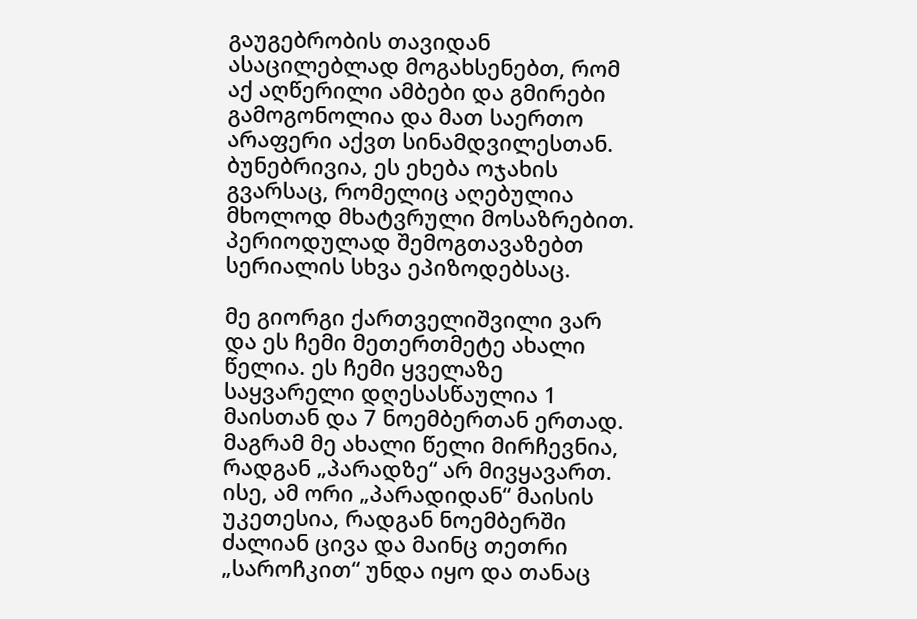გაუგებრობის თავიდან ასაცილებლად მოგახსენებთ, რომ აქ აღწერილი ამბები და გმირები გამოგონოლია და მათ საერთო არაფერი აქვთ სინამდვილესთან. ბუნებრივია, ეს ეხება ოჯახის გვარსაც, რომელიც აღებულია მხოლოდ მხატვრული მოსაზრებით. პერიოდულად შემოგთავაზებთ სერიალის სხვა ეპიზოდებსაც.

მე გიორგი ქართველიშვილი ვარ და ეს ჩემი მეთერთმეტე ახალი წელია. ეს ჩემი ყველაზე საყვარელი დღესასწაულია 1 მაისთან და 7 ნოემბერთან ერთად. მაგრამ მე ახალი წელი მირჩევნია, რადგან „პარადზე“ არ მივყავართ. ისე, ამ ორი „პარადიდან“ მაისის უკეთესია, რადგან ნოემბერში ძალიან ცივა და მაინც თეთრი „საროჩკით“ უნდა იყო და თანაც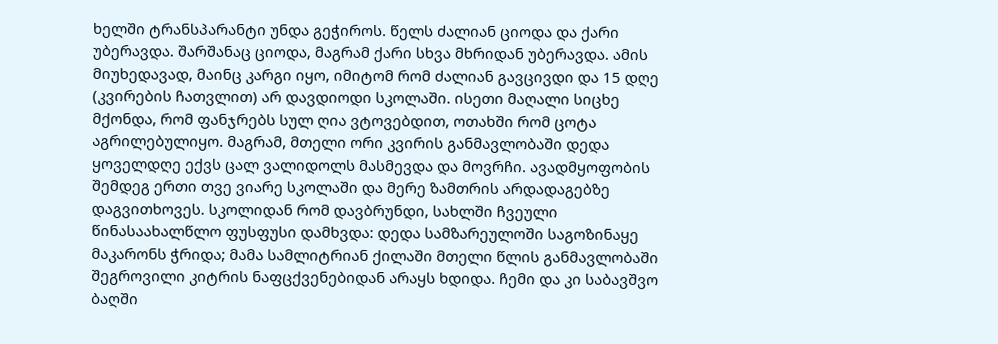ხელში ტრანსპარანტი უნდა გეჭიროს. წელს ძალიან ციოდა და ქარი უბერავდა. შარშანაც ციოდა, მაგრამ ქარი სხვა მხრიდან უბერავდა. ამის მიუხედავად, მაინც კარგი იყო, იმიტომ რომ ძალიან გავცივდი და 15 დღე (კვირების ჩათვლით) არ დავდიოდი სკოლაში. ისეთი მაღალი სიცხე მქონდა, რომ ფანჯრებს სულ ღია ვტოვებდით, ოთახში რომ ცოტა აგრილებულიყო. მაგრამ, მთელი ორი კვირის განმავლობაში დედა ყოველდღე ექვს ცალ ვალიდოლს მასმევდა და მოვრჩი. ავადმყოფობის შემდეგ ერთი თვე ვიარე სკოლაში და მერე ზამთრის არდადაგებზე დაგვითხოვეს. სკოლიდან რომ დავბრუნდი, სახლში ჩვეული წინასაახალწლო ფუსფუსი დამხვდა: დედა სამზარეულოში საგოზინაყე მაკარონს ჭრიდა; მამა სამლიტრიან ქილაში მთელი წლის განმავლობაში შეგროვილი კიტრის ნაფცქვენებიდან არაყს ხდიდა. ჩემი და კი საბავშვო ბაღში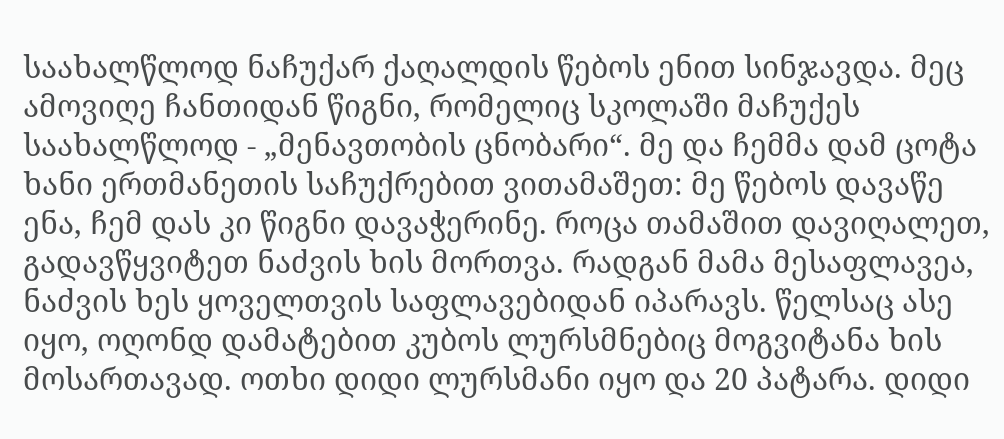საახალწლოდ ნაჩუქარ ქაღალდის წებოს ენით სინჯავდა. მეც ამოვიღე ჩანთიდან წიგნი, რომელიც სკოლაში მაჩუქეს საახალწლოდ - „მენავთობის ცნობარი“. მე და ჩემმა დამ ცოტა ხანი ერთმანეთის საჩუქრებით ვითამაშეთ: მე წებოს დავაწე ენა, ჩემ დას კი წიგნი დავაჭერინე. როცა თამაშით დავიღალეთ, გადავწყვიტეთ ნაძვის ხის მორთვა. რადგან მამა მესაფლავეა, ნაძვის ხეს ყოველთვის საფლავებიდან იპარავს. წელსაც ასე იყო, ოღონდ დამატებით კუბოს ლურსმნებიც მოგვიტანა ხის მოსართავად. ოთხი დიდი ლურსმანი იყო და 20 პატარა. დიდი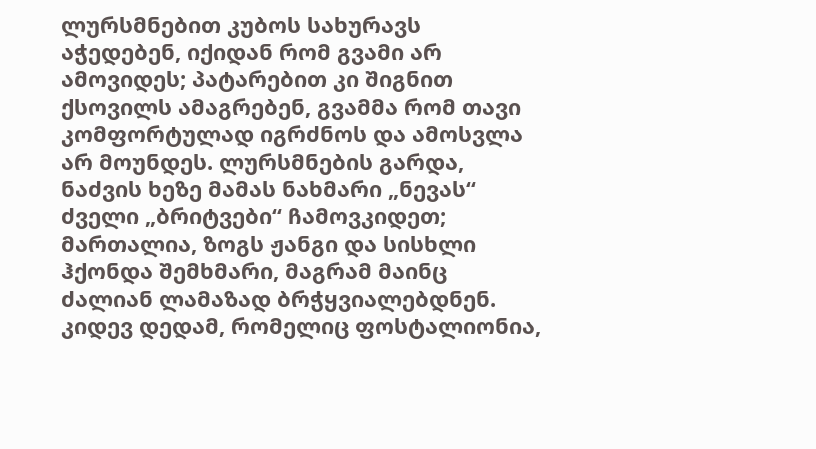ლურსმნებით კუბოს სახურავს აჭედებენ, იქიდან რომ გვამი არ ამოვიდეს; პატარებით კი შიგნით ქსოვილს ამაგრებენ, გვამმა რომ თავი კომფორტულად იგრძნოს და ამოსვლა არ მოუნდეს. ლურსმნების გარდა, ნაძვის ხეზე მამას ნახმარი „ნევას“ ძველი „ბრიტვები“ ჩამოვკიდეთ; მართალია, ზოგს ჟანგი და სისხლი ჰქონდა შემხმარი, მაგრამ მაინც ძალიან ლამაზად ბრჭყვიალებდნენ. კიდევ დედამ, რომელიც ფოსტალიონია,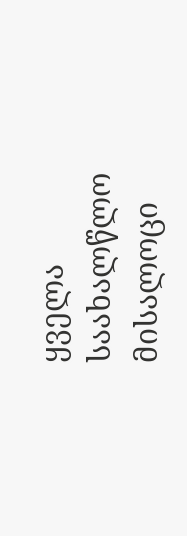ყველა საახალწლო მისალოცი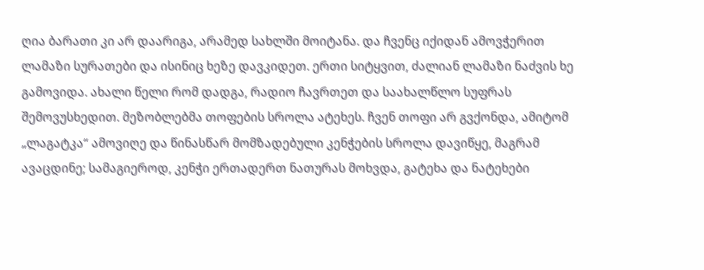ღია ბარათი კი არ დაარიგა, არამედ სახლში მოიტანა. და ჩვენც იქიდან ამოვჭერით ლამაზი სურათები და ისინიც ხეზე დავკიდეთ. ერთი სიტყვით, ძალიან ლამაზი ნაძვის ხე გამოვიდა. ახალი წელი რომ დადგა, რადიო ჩავრთეთ და საახალწლო სუფრას შემოვუსხედით. მეზობლებმა თოფების სროლა ატეხეს. ჩვენ თოფი არ გვქონდა, ამიტომ „ლაგატკა“ ამოვიღე და წინასწარ მომზადებული კენჭების სროლა დავიწყე, მაგრამ ავაცდინე; სამაგიეროდ, კენჭი ერთადერთ ნათურას მოხვდა, გატეხა და ნატეხები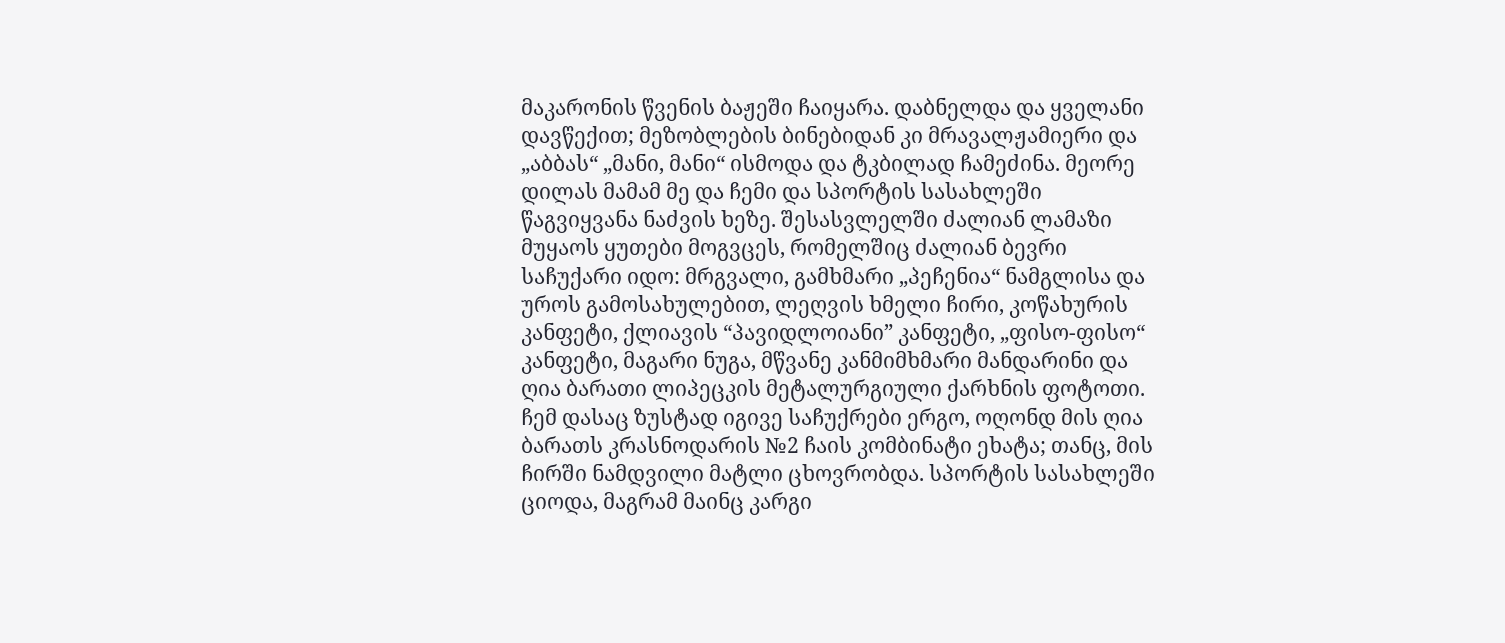მაკარონის წვენის ბაჟეში ჩაიყარა. დაბნელდა და ყველანი დავწექით; მეზობლების ბინებიდან კი მრავალჟამიერი და „აბბას“ „მანი, მანი“ ისმოდა და ტკბილად ჩამეძინა. მეორე დილას მამამ მე და ჩემი და სპორტის სასახლეში წაგვიყვანა ნაძვის ხეზე. შესასვლელში ძალიან ლამაზი მუყაოს ყუთები მოგვცეს, რომელშიც ძალიან ბევრი საჩუქარი იდო: მრგვალი, გამხმარი „პეჩენია“ ნამგლისა და უროს გამოსახულებით, ლეღვის ხმელი ჩირი, კოწახურის კანფეტი, ქლიავის “პავიდლოიანი” კანფეტი, „ფისო-ფისო“ კანფეტი, მაგარი ნუგა, მწვანე კანმიმხმარი მანდარინი და ღია ბარათი ლიპეცკის მეტალურგიული ქარხნის ფოტოთი. ჩემ დასაც ზუსტად იგივე საჩუქრები ერგო, ოღონდ მის ღია ბარათს კრასნოდარის №2 ჩაის კომბინატი ეხატა; თანც, მის ჩირში ნამდვილი მატლი ცხოვრობდა. სპორტის სასახლეში ციოდა, მაგრამ მაინც კარგი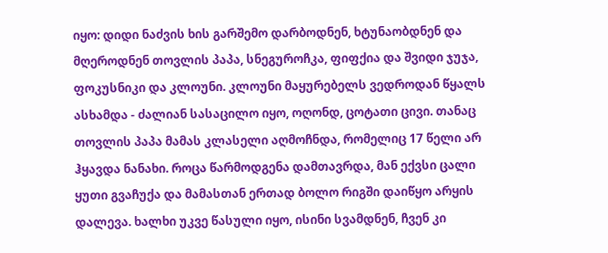იყო: დიდი ნაძვის ხის გარშემო დარბოდნენ, ხტუნაობდნენ და მღეროდნენ თოვლის პაპა, სნეგუროჩკა, ფიფქია და შვიდი ჯუჯა, ფოკუსნიკი და კლოუნი. კლოუნი მაყურებელს ვედროდან წყალს ასხამდა - ძალიან სასაცილო იყო, ოღონდ, ცოტათი ცივი. თანაც თოვლის პაპა მამას კლასელი აღმოჩნდა, რომელიც 17 წელი არ ჰყავდა ნანახი. როცა წარმოდგენა დამთავრდა, მან ექვსი ცალი ყუთი გვაჩუქა და მამასთან ერთად ბოლო რიგში დაიწყო არყის დალევა. ხალხი უკვე წასული იყო, ისინი სვამდნენ, ჩვენ კი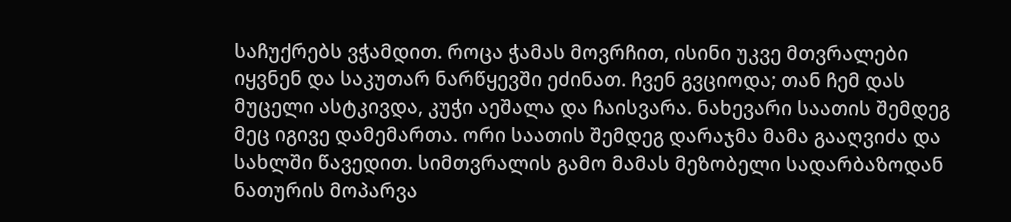საჩუქრებს ვჭამდით. როცა ჭამას მოვრჩით, ისინი უკვე მთვრალები იყვნენ და საკუთარ ნარწყევში ეძინათ. ჩვენ გვციოდა; თან ჩემ დას მუცელი ასტკივდა, კუჭი აეშალა და ჩაისვარა. ნახევარი საათის შემდეგ მეც იგივე დამემართა. ორი საათის შემდეგ დარაჯმა მამა გააღვიძა და სახლში წავედით. სიმთვრალის გამო მამას მეზობელი სადარბაზოდან ნათურის მოპარვა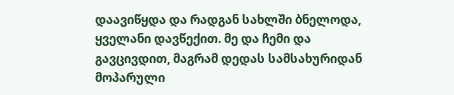დაავიწყდა და რადგან სახლში ბნელოდა, ყველანი დავწექით. მე და ჩემი და გავცივდით, მაგრამ დედას სამსახურიდან მოპარული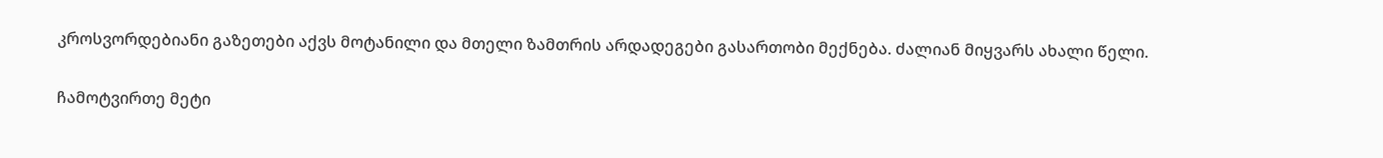კროსვორდებიანი გაზეთები აქვს მოტანილი და მთელი ზამთრის არდადეგები გასართობი მექნება. ძალიან მიყვარს ახალი წელი.

ჩამოტვირთე მეტი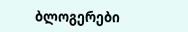ბლოგერები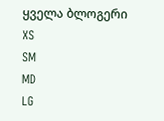ყველა ბლოგერი
XS
SM
MD
LG